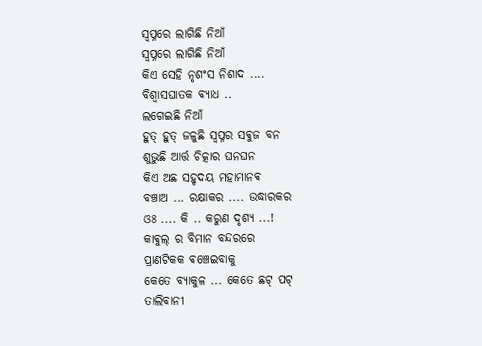ସ୍ୱପ୍ନରେ ଲାଗିଛି ନିଆଁ
ସ୍ୱପ୍ନରେ ଲାଗିଛି ନିଆଁ
କିଏ ସେହି ନୃଶଂସ ନିଶାଦ ....
ବିଶ୍ବାସଘାତକ ଵ୍ୟାଧ ..
ଲଗେଇଛି ନିଆଁ
ହୁତ୍ ହୁତ୍ ଜଳୁଛି ସ୍ବପ୍ନର ସଵୁଜ ବନ
ଶୁଭୁଛି ଆର୍ତ୍ତ ଚିତ୍କାର ଘନଘନ
କିଏ ଅଛ ସହୃଦୟ ମହାମାନଵ
ବଞ୍ଚାଅ ... ରକ୍ଷାକର .... ଉଦ୍ଧାରକର
ଓଃ .... କି .. କରୁଣ ଦୃଶ୍ୟ ...!
କାଵୁଲ୍ ର ବିମାନ ବନ୍ଦରରେ
ପ୍ରାଣଟିକକ ଵଞ୍ଚେଇବାକୁ
କେତେ ବ୍ୟାକୁଳ ... କେତେ ଛଟ୍ ପଟ୍
ତାଲିବାନୀ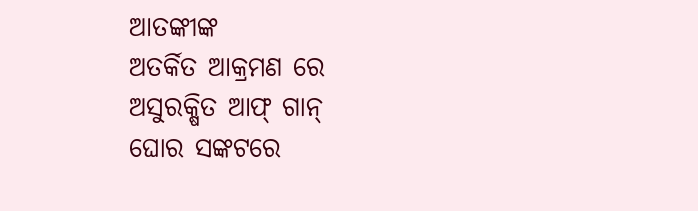ଆତଙ୍କୀଙ୍କ
ଅତର୍କିତ ଆକ୍ରମଣ ରେ
ଅସୁରକ୍ଷିତ ଆଫ୍ ଗାନ୍
ଘୋର ସଙ୍କଟରେ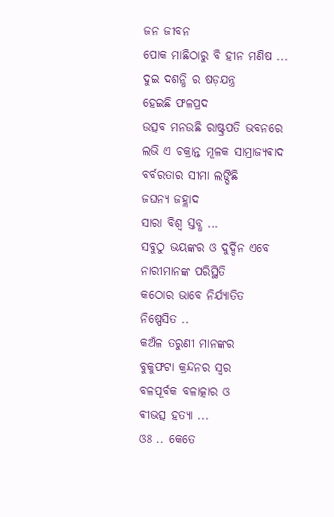ଜନ ଜୀବନ
ପୋକ ମାଛିଠାରୁ ବି ହୀନ ମଣିଷ ...
ଦୁଇ ଦଶନ୍ଧି ର ଷଡ଼ଯନ୍ତ୍ର
ହେଇଛି ଫଳପ୍ରଦ
ଉତ୍ସବ ମନଉଛି ରାଷ୍ଟ୍ରପତି ଭବନରେ
ଲଭି ଏ ଚକ୍ରାନ୍ତ ମୂଳକ ସାମ୍ରାଜ୍ୟଵାଦ
ବର୍ବରତାର ସୀମା ଲଙ୍ଘିଛି
ଜଘନ୍ୟ ଜହ୍ଲାଦ
ସାରା ବିଶ୍ବ ସ୍ତବ୍ଧ ...
ସବୁଠୁ ଭୟଙ୍କର ଓ ଦୁର୍ଦ୍ଦିନ ଏବେ
ନାରୀମାନଙ୍କ ପରିସ୍ଥିତି
କଠୋର ଭାବେ ନିର୍ଯ୍ୟାତିତ
ନିଷ୍ପେସିତ ..
କଅଁଳ ତରୁଣୀ ମାନଙ୍କର
ବୁକୁଫଟା କ୍ରନ୍ଦନର ସ୍ବର
ବଳପୂର୍ବକ ବଳାତ୍କାର ଓ
ଵୀଭତ୍ସ ହତ୍ୟା ...
ଓଃ .. କେତେ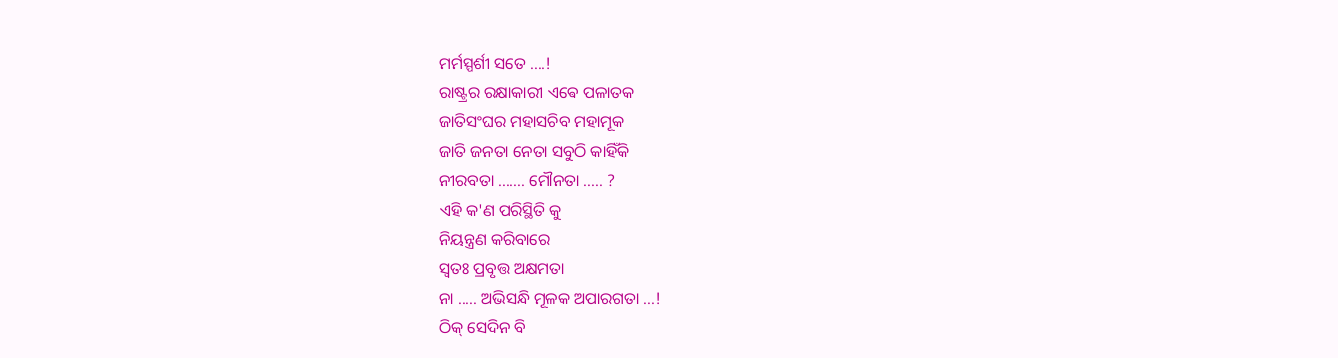ମର୍ମସ୍ପର୍ଶୀ ସତେ ....!
ରାଷ୍ଟ୍ରର ରକ୍ଷାକାରୀ ଏଵେ ପଳାତକ
ଜାତିସଂଘର ମହାସଚିବ ମହାମୂକ
ଜାତି ଜନତା ନେତା ସବୁଠି କାହିଁକି
ନୀରବତା ....... ମୌନତା ..... ?
ଏହି କ'ଣ ପରିସ୍ଥିତି କୁ
ନିୟନ୍ତ୍ରଣ କରିବାରେ
ସ୍ଵତଃ ପ୍ରବୃତ୍ତ ଅକ୍ଷମତା
ନା ..... ଅଭିସନ୍ଧି ମୂଳକ ଅପାରଗତା ...!
ଠିକ୍ ସେଦିନ ବି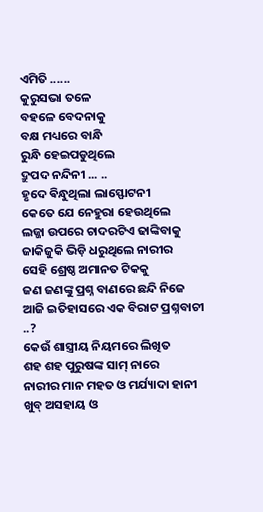ଏମିତି ......
କୁରୁସଭା ତଳେ
ବହଳେ ବେଦନାକୁ
ବକ୍ଷ ମଧ୍ୟରେ ବାନ୍ଧି
ରୁନ୍ଧି ହେଇପଡୁଥିଲେ
ଦ୍ରୁପଦ ନନ୍ଦିନୀ ... ..
ହୃଦେ ଵିନ୍ଧୁଥିଲା ଲାସ୍ଫୋଟନୀ
କେତେ ଯେ ନେହୁରା ହେଉଥିଲେ
ଲଜ୍ଜା ଉପରେ ଚାଦରଟିଏ ଢାଙ୍କିବାକୁ
ଜାକିଜୁକି ଭିଡ଼ି ଧରୁଥିଲେ ନାରୀର
ସେହି ଶ୍ରେଷ୍ଠ ଅମାନତ ଟିକକୁ
ଜଣ ଜଣଙ୍କୁ ପ୍ରଶ୍ନ ବାଣରେ ଛନ୍ଦି ନିଜେ
ଆଜି ଇତିହାସରେ ଏକ ବିରାଟ ପ୍ରଶ୍ନବାଚୀ ..?
କେଉଁ ଶାସ୍ତ୍ରୀୟ ନିୟମରେ ଲିଖିତ
ଶହ ଶହ ପୁରୁଷଙ୍କ ସାମ୍ ନାରେ
ନାରୀର ମାନ ମହତ ଓ ମର୍ଯ୍ୟାଦା ହାନୀ
ଖୁବ୍ ଅସହାୟ ଓ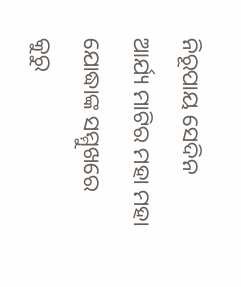ନିରୂପାୟ ସେଦିନ
ଆର୍ଯ୍ୟ ମାଟିର ମହା ମହା
ଯୋଦ୍ଧାଙ୍କ ସମ୍ମୁଖରେ
କୁରୁ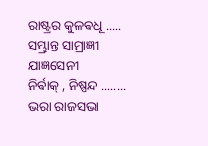ରାଷ୍ଟ୍ରର କୁଳଵଧୂ .....
ସମ୍ଭ୍ରାନ୍ତ ସାମ୍ରାଜ୍ଞୀ ଯାଜ୍ଞସେନୀ
ନିର୍ଵାକ୍ , ନିଷ୍ପନ୍ଦ ........ ଭରା ରାଜସଭା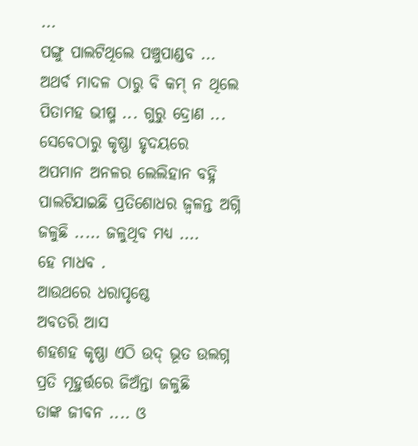...
ପଙ୍ଗୁ ପାଲଟିଥିଲେ ପଞ୍ଚୁପାଣ୍ଡବ ...
ଅଥର୍ବ ମାଦଳ ଠାରୁ ବି କମ୍ ନ ଥିଲେ
ପିତାମହ ଭୀଷ୍ମ ... ଗୁରୁ ଦ୍ରୋଣ ...
ସେବେଠାରୁ କୃଷ୍ଣା ହୃଦୟରେ
ଅପମାନ ଅନଳର ଲେଲିହାନ ବହ୍ନି
ପାଲଟିଯାଇଛି ପ୍ରତିଶୋଧର ଜ୍ଵଳନ୍ତ ଅଗ୍ନି
ଜଳୁଛି ..... ଜଳୁଥିବ ମଧ୍ୟ ....
ହେ ମାଧବ .
ଆଉଥରେ ଧରାପୃଷ୍ଠେ
ଅବତରି ଆସ
ଶହଶହ କୃଷ୍ଣା ଏଠି ଉଦ୍ ଭୂତ ଉଲଗ୍ନ
ପ୍ରତି ମୂହୁର୍ତ୍ତରେ ଜିଅଁନ୍ତା ଜଳୁଛି
ତାଙ୍କ ଜୀବନ .... ଓ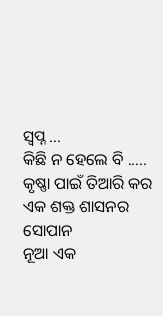ସ୍ଵପ୍ନ ...
କିଛି ନ ହେଲେ ବି .....
କୃଷ୍ଣା ପାଇଁ ତିଆରି କର
ଏକ ଶକ୍ତ ଶାସନର ସୋପାନ
ନୂଆ ଏକ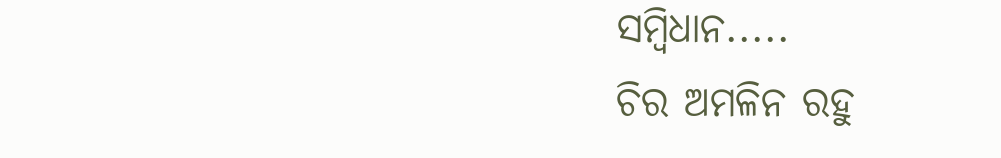ସମ୍ବିଧାନ.....
ଚିର ଅମଳିନ ରହୁ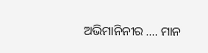ଅଭିମାନିନୀର .... ମାନ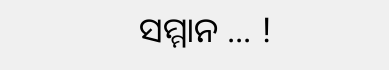ସମ୍ମାନ ... !